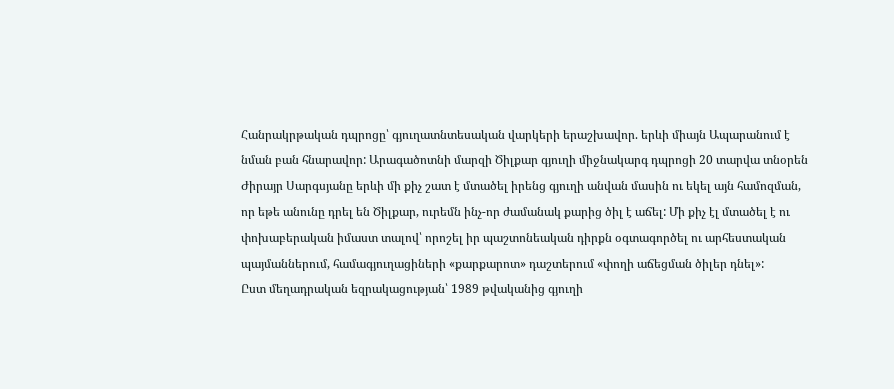Հանրակրթական դպրոցը՝ գյուղատնտեսական վարկերի երաշխավոր. երևի միայն Ապարանում է նման բան հնարավոր: Արագածոտնի մարզի Ծիլքար գյուղի միջնակարգ դպրոցի 20 տարվա տնօրեն Ժիրայր Սարգսյանը երևի մի քիչ շատ է մտածել իրենց գյուղի անվան մասին ու եկել այն համոզման, որ եթե անունը դրել են Ծիլքար, ուրեմն ինչ-որ ժամանակ քարից ծիլ է աճել: Մի քիչ էլ մտածել է ու փոխաբերական իմաստ տալով՝ որոշել իր պաշտոնեական դիրքն օգտագործել ու արհեստական պայմաններում, համագյուղացիների «քարքարոտ» դաշտերում «փողի աճեցման ծիլեր դնել»:
Ըստ մեղադրական եզրակացության՝ 1989 թվականից գյուղի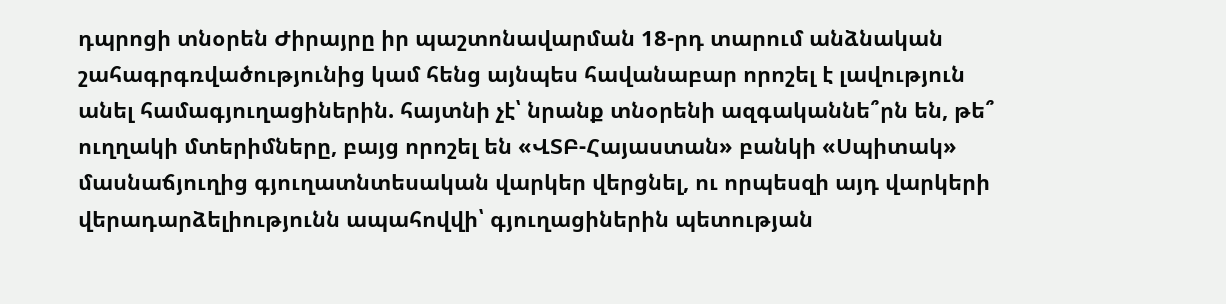դպրոցի տնօրեն Ժիրայրը իր պաշտոնավարման 18-րդ տարում անձնական շահագրգռվածությունից կամ հենց այնպես հավանաբար որոշել է լավություն անել համագյուղացիներին. հայտնի չէ՝ նրանք տնօրենի ազգականնե՞րն են, թե՞ ուղղակի մտերիմները, բայց որոշել են «ՎՏԲ-Հայաստան» բանկի «Սպիտակ» մասնաճյուղից գյուղատնտեսական վարկեր վերցնել, ու որպեսզի այդ վարկերի վերադարձելիությունն ապահովվի՝ գյուղացիներին պետության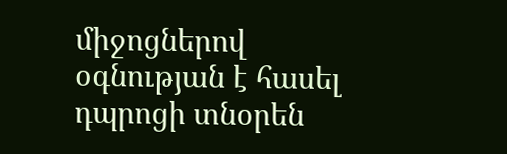միջոցներով օգնության է հասել դպրոցի տնօրեն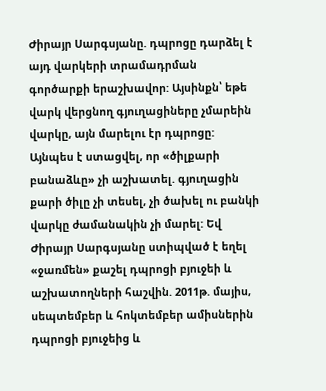Ժիրայր Սարգսյանը. դպրոցը դարձել է այդ վարկերի տրամադրման գործարքի երաշխավոր: Այսինքն՝ եթե վարկ վերցնող գյուղացիները չմարեին վարկը, այն մարելու էր դպրոցը:
Այնպես է ստացվել, որ «ծիլքարի բանաձևը» չի աշխատել. գյուղացին քարի ծիլը չի տեսել, չի ծախել ու բանկի վարկը ժամանակին չի մարել: Եվ Ժիրայր Սարգսյանը ստիպված է եղել «ջառմեն» քաշել դպրոցի բյուջեի և աշխատողների հաշվին. 2011թ. մայիս, սեպտեմբեր և հոկտեմբեր ամիսներին դպրոցի բյուջեից և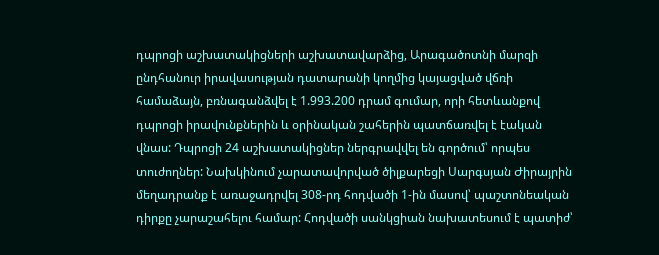դպրոցի աշխատակիցների աշխատավարձից, Արագածոտնի մարզի ընդհանուր իրավասության դատարանի կողմից կայացված վճռի համաձայն, բռնագանձվել է 1.993.200 դրամ գումար, որի հետևանքով դպրոցի իրավունքներին և օրինական շահերին պատճառվել է էական վնաս: Դպրոցի 24 աշխատակիցներ ներգրավվել են գործում՝ որպես տուժողներ: Նախկինում չարատավորված ծիլքարեցի Սարգսյան Ժիրայրին մեղադրանք է առաջադրվել 308-րդ հոդվածի 1-ին մասով՝ պաշտոնեական դիրքը չարաշահելու համար: Հոդվածի սանկցիան նախատեսում է պատիժ՝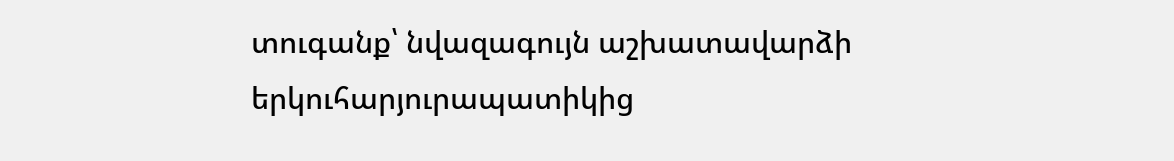տուգանք՝ նվազագույն աշխատավարձի երկուհարյուրապատիկից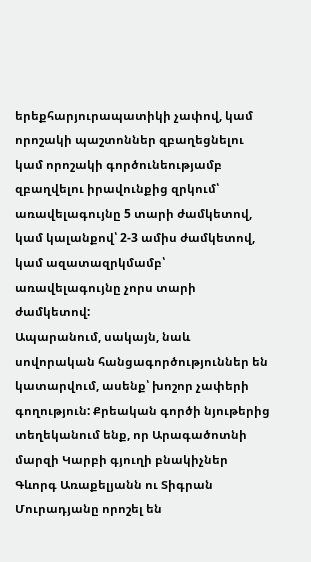երեքհարյուրապատիկի չափով, կամ որոշակի պաշտոններ զբաղեցնելու կամ որոշակի գործունեությամբ զբաղվելու իրավունքից զրկում՝ առավելագույնը 5 տարի ժամկետով, կամ կալանքով՝ 2-3 ամիս ժամկետով, կամ ազատազրկմամբ՝ առավելագույնը չորս տարի ժամկետով:
Ապարանում, սակայն, նաև սովորական հանցագործություններ են կատարվում, ասենք՝ խոշոր չափերի գողություն: Քրեական գործի նյութերից տեղեկանում ենք, որ Արագածոտնի մարզի Կարբի գյուղի բնակիչներ Գևորգ Առաքելյանն ու Տիգրան Մուրադյանը որոշել են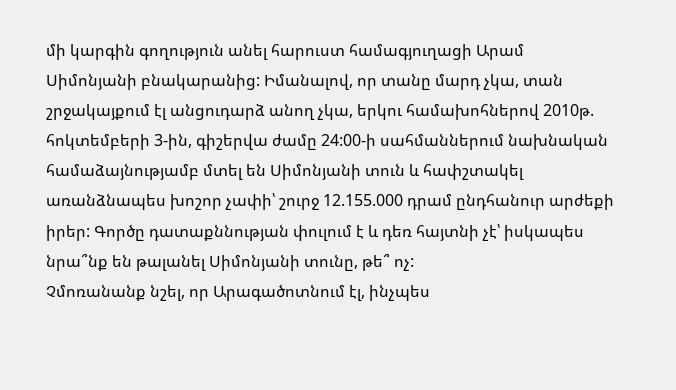մի կարգին գողություն անել հարուստ համագյուղացի Արամ Սիմոնյանի բնակարանից: Իմանալով, որ տանը մարդ չկա, տան շրջակայքում էլ անցուդարձ անող չկա, երկու համախոհներով 2010թ. հոկտեմբերի 3-ին, գիշերվա ժամը 24:00-ի սահմաններում նախնական համաձայնությամբ մտել են Սիմոնյանի տուն և հափշտակել առանձնապես խոշոր չափի՝ շուրջ 12.155.000 դրամ ընդհանուր արժեքի իրեր: Գործը դատաքննության փուլում է և դեռ հայտնի չէ՝ իսկապես նրա՞նք են թալանել Սիմոնյանի տունը, թե՞ ոչ:
Չմոռանանք նշել, որ Արագածոտնում էլ, ինչպես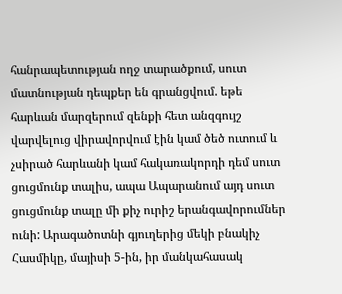հանրապետության ողջ տարածքում, սուտ մատնության դեպքեր են գրանցվում. եթե հարևան մարզերում զենքի հետ անզգույշ վարվելուց վիրավորվում էին կամ ծեծ ուտում և չսիրած հարևանի կամ հակառակորդի դեմ սուտ ցուցմունք տալիս, ապա Ապարանում այդ սուտ ցուցմունք տալը մի քիչ ուրիշ երանգավորումներ ունի: Արագածոտնի գյուղերից մեկի բնակիչ Հասմիկը, մայիսի 5-ին, իր մանկահասակ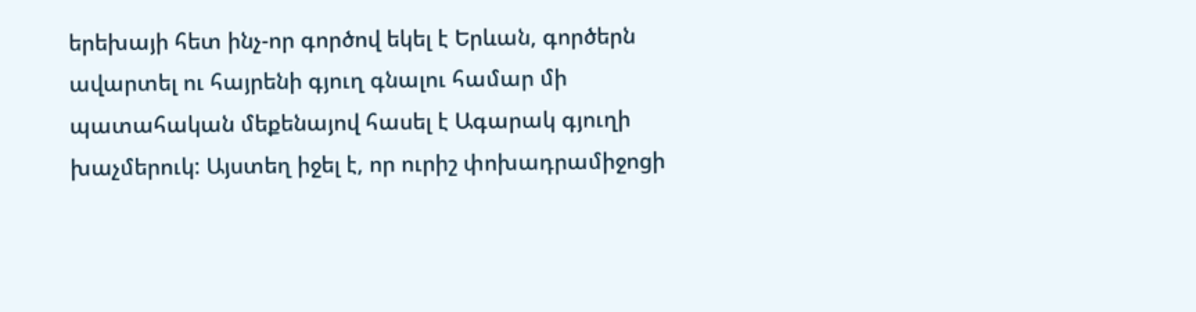երեխայի հետ ինչ-որ գործով եկել է Երևան, գործերն ավարտել ու հայրենի գյուղ գնալու համար մի պատահական մեքենայով հասել է Ագարակ գյուղի խաչմերուկ: Այստեղ իջել է, որ ուրիշ փոխադրամիջոցի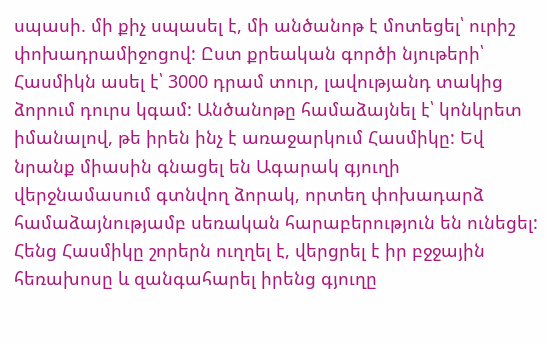սպասի. մի քիչ սպասել է, մի անծանոթ է մոտեցել՝ ուրիշ փոխադրամիջոցով: Ըստ քրեական գործի նյութերի՝ Հասմիկն ասել է՝ 3000 դրամ տուր, լավությանդ տակից ձորում դուրս կգամ: Անծանոթը համաձայնել է՝ կոնկրետ իմանալով, թե իրեն ինչ է առաջարկում Հասմիկը: Եվ նրանք միասին գնացել են Ագարակ գյուղի վերջնամասում գտնվող ձորակ, որտեղ փոխադարձ համաձայնությամբ սեռական հարաբերություն են ունեցել: Հենց Հասմիկը շորերն ուղղել է, վերցրել է իր բջջային հեռախոսը և զանգահարել իրենց գյուղը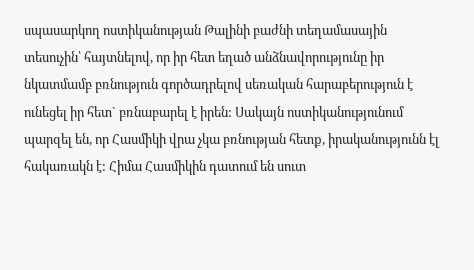սպասարկող ոստիկանության Թալինի բաժնի տեղամասային տեսուչին՝ հայտնելով, որ իր հետ եղած անձնավորությունը իր նկատմամբ բռնություն գործադրելով սեռական հարաբերություն է ունեցել իր հետ` բռնաբարել է իրեն: Սակայն ոստիկանությունում պարզել են, որ Հասմիկի վրա չկա բռնության հետք, իրականությունն էլ հակառակն է: Հիմա Հասմիկին դատում են սուտ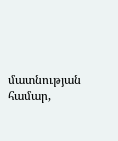մատնության համար,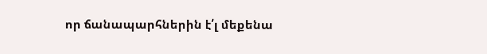որ ճանապարհներին է՛լ մեքենա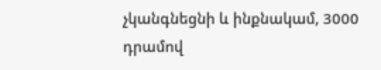չկանգնեցնի և ինքնակամ, 3000 դրամով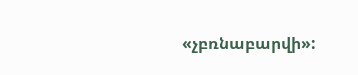«չբռնաբարվի»: